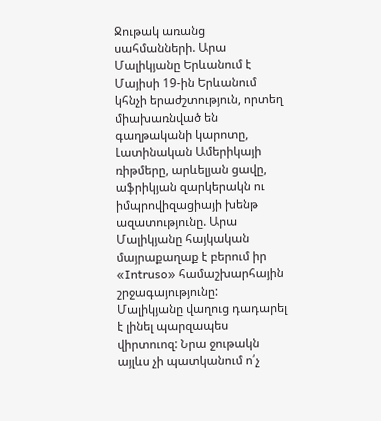Ջութակ առանց սահմանների. Արա Մալիկյանը Երևանում է
Մայիսի 19-ին Երևանում կհնչի երաժշտություն, որտեղ միախառնված են գաղթականի կարոտը, Լատինական Ամերիկայի ռիթմերը, արևելյան ցավը, աֆրիկյան զարկերակն ու իմպրովիզացիայի խենթ ազատությունը. Արա Մալիկյանը հայկական մայրաքաղաք է բերում իր «Intruso» համաշխարհային շրջագայությունը:
Մալիկյանը վաղուց դադարել է լինել պարզապես վիրտուոզ: Նրա ջութակն այլևս չի պատկանում ո՛չ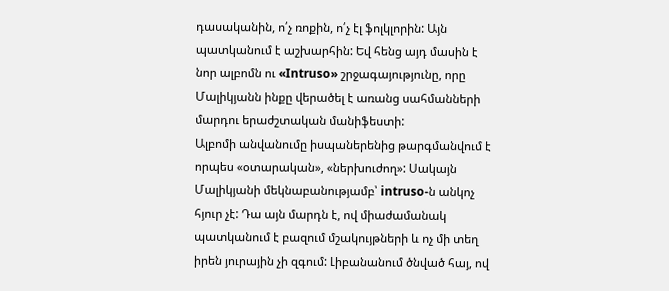դասականին, ո՛չ ռոքին, ո՛չ էլ ֆոլկլորին: Այն պատկանում է աշխարհին: Եվ հենց այդ մասին է նոր ալբոմն ու «Intruso» շրջագայությունը, որը Մալիկյանն ինքը վերածել է առանց սահմանների մարդու երաժշտական մանիֆեստի:
Ալբոմի անվանումը իսպաներենից թարգմանվում է որպես «օտարական», «ներխուժող»: Սակայն Մալիկյանի մեկնաբանությամբ՝ intruso-ն անկոչ հյուր չէ: Դա այն մարդն է, ով միաժամանակ պատկանում է բազում մշակույթների և ոչ մի տեղ իրեն յուրային չի զգում: Լիբանանում ծնված հայ, ով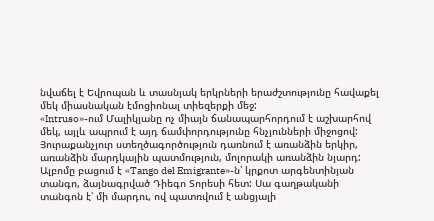նվաճել է Եվրոպան և տասնյակ երկրների երաժշտությունը հավաքել մեկ միասնական էմոցիոնալ տիեզերքի մեջ:
«Intruso»-ում Մալիկյանը ոչ միայն ճանապարհորդում է աշխարհով մեկ, այլև ապրում է այդ ճամփորդությունը հնչյունների միջոցով: Յուրաքանչյուր ստեղծագործություն դառնում է առանձին երկիր, առանձին մարդկային պատմություն, մոլորակի առանձին նյարդ:
Ալբոմը բացում է «Tango del Emigrante»-ն՝ կրքոտ արգենտինյան տանգո, ձայնագրված Դիեգո Տորեսի հետ: Սա գաղթականի տանգոն է՝ մի մարդու, ով պատռվում է անցյալի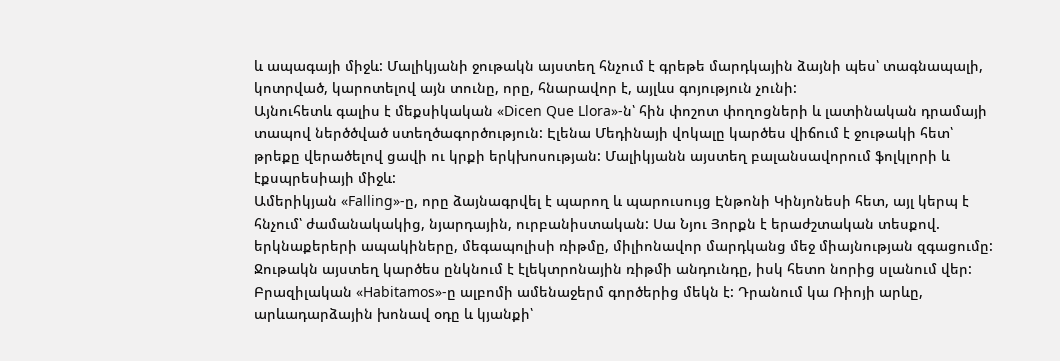և ապագայի միջև: Մալիկյանի ջութակն այստեղ հնչում է գրեթե մարդկային ձայնի պես՝ տագնապալի, կոտրված, կարոտելով այն տունը, որը, հնարավոր է, այլևս գոյություն չունի:
Այնուհետև գալիս է մեքսիկական «Dicen Que Llora»-ն՝ հին փոշոտ փողոցների և լատինական դրամայի տապով ներծծված ստեղծագործություն: Էլենա Մեդինայի վոկալը կարծես վիճում է ջութակի հետ՝ թրեքը վերածելով ցավի ու կրքի երկխոսության: Մալիկյանն այստեղ բալանսավորում ֆոլկլորի և էքսպրեսիայի միջև:
Ամերիկյան «Falling»-ը, որը ձայնագրվել է պարող և պարուսույց Էնթոնի Կինյոնեսի հետ, այլ կերպ է հնչում՝ ժամանակակից, նյարդային, ուրբանիստական: Սա Նյու Յորքն է երաժշտական տեսքով. երկնաքերերի ապակիները, մեգապոլիսի ռիթմը, միլիոնավոր մարդկանց մեջ միայնության զգացումը: Ջութակն այստեղ կարծես ընկնում է էլեկտրոնային ռիթմի անդունդը, իսկ հետո նորից սլանում վեր:
Բրազիլական «Habitamos»-ը ալբոմի ամենաջերմ գործերից մեկն է: Դրանում կա Ռիոյի արևը, արևադարձային խոնավ օդը և կյանքի՝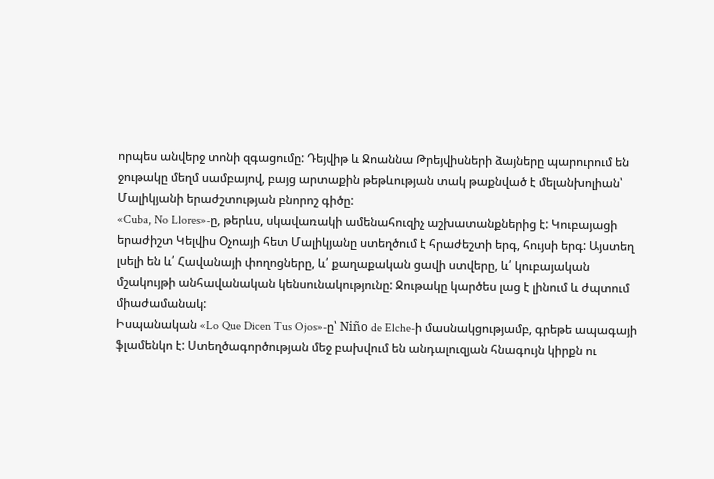որպես անվերջ տոնի զգացումը: Դեյվիթ և Ջոաննա Թրեյվիսների ձայները պարուրում են ջութակը մեղմ սամբայով, բայց արտաքին թեթևության տակ թաքնված է մելանխոլիան՝ Մալիկյանի երաժշտության բնորոշ գիծը:
«Cuba, No Llores»-ը, թերևս, սկավառակի ամենահուզիչ աշխատանքներից է: Կուբայացի երաժիշտ Կելվիս Օչոայի հետ Մալիկյանը ստեղծում է հրաժեշտի երգ, հույսի երգ: Այստեղ լսելի են և՛ Հավանայի փողոցները, և՛ քաղաքական ցավի ստվերը, և՛ կուբայական մշակույթի անհավանական կենսունակությունը: Ջութակը կարծես լաց է լինում և ժպտում միաժամանակ:
Իսպանական «Lo Que Dicen Tus Ojos»-ը՝ Niño de Elche-ի մասնակցությամբ, գրեթե ապագայի ֆլամենկո է: Ստեղծագործության մեջ բախվում են անդալուզյան հնագույն կիրքն ու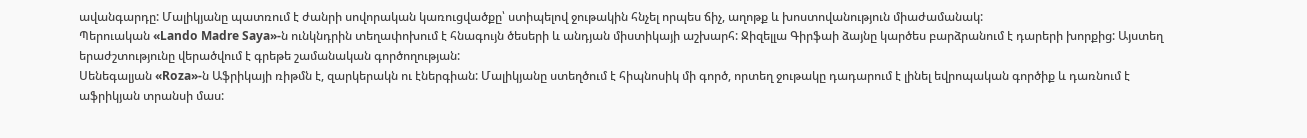ավանգարդը: Մալիկյանը պատռում է ժանրի սովորական կառուցվածքը՝ ստիպելով ջութակին հնչել որպես ճիչ, աղոթք և խոստովանություն միաժամանակ:
Պերուական «Lando Madre Saya»-ն ունկնդրին տեղափոխում է հնագույն ծեսերի և անդյան միստիկայի աշխարհ: Ջիզելլա Գիրֆաի ձայնը կարծես բարձրանում է դարերի խորքից: Այստեղ երաժշտությունը վերածվում է գրեթե շամանական գործողության:
Սենեգալյան «Roza»-ն Աֆրիկայի ռիթմն է, զարկերակն ու էներգիան: Մալիկյանը ստեղծում է հիպնոսիկ մի գործ, որտեղ ջութակը դադարում է լինել եվրոպական գործիք և դառնում է աֆրիկյան տրանսի մաս: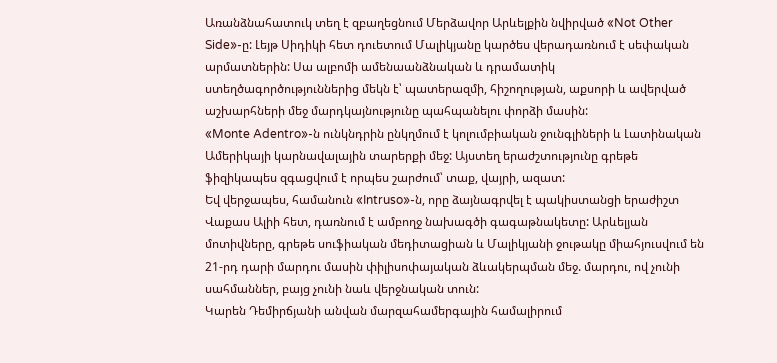Առանձնահատուկ տեղ է զբաղեցնում Մերձավոր Արևելքին նվիրված «Not Other Side»-ը: Լեյթ Սիդիկի հետ դուետում Մալիկյանը կարծես վերադառնում է սեփական արմատներին: Սա ալբոմի ամենաանձնական և դրամատիկ ստեղծագործություններից մեկն է՝ պատերազմի, հիշողության, աքսորի և ավերված աշխարհների մեջ մարդկայնությունը պահպանելու փորձի մասին:
«Monte Adentro»-ն ունկնդրին ընկղմում է կոլումբիական ջունգլիների և Լատինական Ամերիկայի կարնավալային տարերքի մեջ: Այստեղ երաժշտությունը գրեթե ֆիզիկապես զգացվում է որպես շարժում՝ տաք, վայրի, ազատ:
Եվ վերջապես, համանուն «Intruso»-ն, որը ձայնագրվել է պակիստանցի երաժիշտ Վաքաս Ալիի հետ, դառնում է ամբողջ նախագծի գագաթնակետը: Արևելյան մոտիվները, գրեթե սուֆիական մեդիտացիան և Մալիկյանի ջութակը միահյուսվում են 21-րդ դարի մարդու մասին փիլիսոփայական ձևակերպման մեջ. մարդու, ով չունի սահմաններ, բայց չունի նաև վերջնական տուն:
Կարեն Դեմիրճյանի անվան մարզահամերգային համալիրում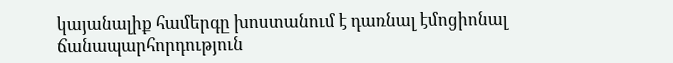կայանալիք համերգը խոստանում է դառնալ էմոցիոնալ ճանապարհորդություն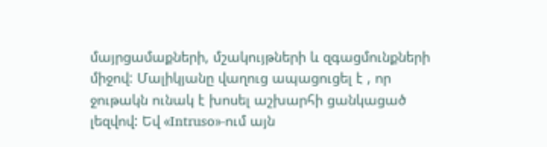մայրցամաքների, մշակույթների և զգացմունքների միջով: Մալիկյանը վաղուց ապացուցել է , որ ջութակն ունակ է խոսել աշխարհի ցանկացած լեզվով: Եվ «Intruso»-ում այն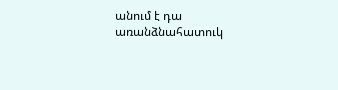անում է դա առանձնահատուկ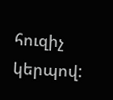հուզիչ կերպով: